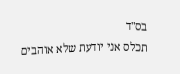בס"ד
תכלס אני יודעת שלא אוהבים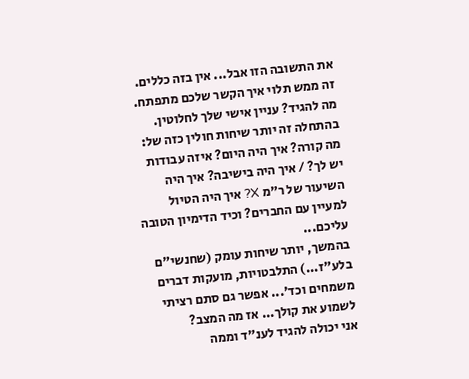את התשובה הזו אבל... אין בזה כללים.
זה ממש תלוי איך הקשר שלכם מתפתח.
מה להגיד? עניין אישי שלך לחלוטין. בהתחלה זה יותר שיחות חולין כזה של: מה קורה? איך היה היום? איזה עבודות יש לך? / איך היה בישיבה? איך היה השיעור של ר"מ X? איך היה הטיול למעיין עם החברים? וכיד הדימיון הטובה עליכם...
בהמשך, יותר שיחות עומק (שחנשי"ם בלע"ז...) התלבטויות, מועקות דברים משמחים וכד'... אפשר גם סתם רציתי לשמוע את קולך... אז מה המצב?
אני יכולה להגיד לענ"ד וממה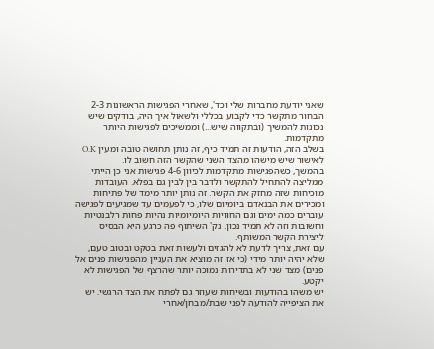שאני יודעת מחברות שלי וכד', שאחרי הפגישות הראשונות 2-3 הבחור מתקשר כדי לקבוע בכללי ולשאול איך היה, בודקים שיש נכונות להמשיך (ובתקווה שיש...) וממשיכים לפגישות היותר מתקדמות.
בשלב הזה, הודעות זה תמיד כיף, זה נותן תחושה טובה ומעין O.K לאישור שיש מישהו מהצד השני שהקשר הזה חשוב לו.
בהמשך, כשהפגישות מתקדמות לכיוון 4-6 פגישות אני כן הייתי ממליצה להתחיל להתקשר ולדבר בין לבין גם בפלא. העובדות מוכיחות שזה מחזק את הקשר. זה נותן יותר מימד של פתיחות ומכירים את הבנאדם ביומיום שלו, כי לפעמים עד שמגיעים לפגישה עוברים כמה ימים וגם החוויות היומיומיות נהיות פחות רלבנטיות וחשובות וזה לא תמיד נכון. נק' השיתוף פה כרגע היא הבסיס ליצירת הקשר המשותף.
עם זאת, צריך לדעת לא להגזים ולעשות זאת בטקט ובטוב טעם, שלא יהיה יותר מידי (כי אז זה מוציא את העניין מהפגישות פנים אל פנים) מצד שני לא בתדירות נמוכה יותר שהרצף של הפגישות לא יקטע.
יש משהו בהודעות ובשיחות שעוזר גם לפתח את הצד הרגשי. יש את הציפייה להודעה לפני שבת/מבחן/אחרי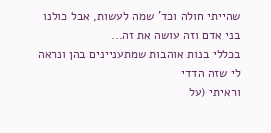שהייתי חולה וכד' שמה לעשות, אבל כולנו בני אדם וזה עושה את זה...
בכללי בנות אוהבות שמתעניינים בהן ונראה לי שזה הדדי
וראיתי (על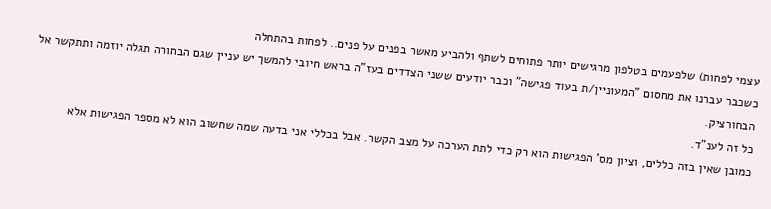עצמי לפחות) שלפעמים בטלפון מרגישים יותר פתוחים לשתף ולהביע מאשר בפנים על פנים.. לפחות בהתחלה
כשכבר עברנו את מחסום "המעוניין/ת בעוד פגישה" וכבר יודעים ששני הצדדים בעז"ה בראש חיובי להמשך יש עניין שגם הבחורה תגלה יוזמה ותתקשר אל הבחורציק.
כל זה לענ"ד.
כמובן שאין בזה כללים, וציון מס' הפגישות הוא רק כדי לתת הערכה על מצב הקשר. אבל בכללי אני בדעה שמה שחשוב הוא לא מספר הפגישות אלא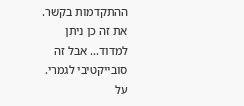ההתקדמות בקשר. את זה כן ניתן למדוד... אבל זה סובייקטיבי לגמרי.
על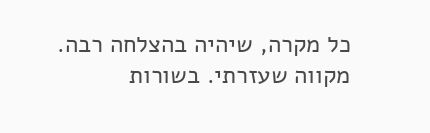כל מקרה, שיהיה בהצלחה רבה. מקווה שעזרתי. בשורות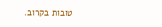טובות בקרוב.